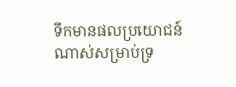ទឹកមានផលប្រយោជន៍ណាស់សម្រាប់ទ្រ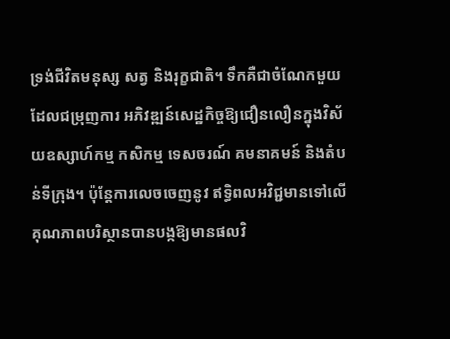ទ្រង់ជីវិតមនុស្ស សត្វ និងរុក្ខជាតិ។ ទឹកគឺជាចំណែកមួយដែលជម្រុញការ អភិវឌ្ឍន៍សេដ្ឋកិច្ចឱ្យជឿនលឿនក្នុងវិស័យឧស្សាហ៍កម្ម កសិកម្ម ទេសចរណ៍ គមនាគមន៍ និងតំបន់ទីក្រុង។ ប៉ុន្ដែការលេចចេញនូវ ឥទ្ធិពលអវិជ្ជមានទៅលើគុណភាពបរិស្ថានបានបង្កឱ្យមានផលវិ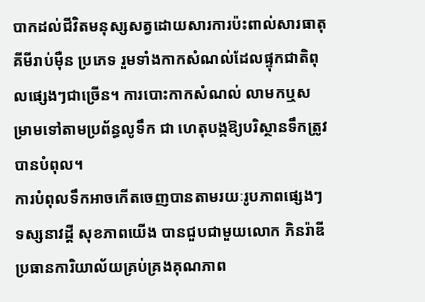បាកដល់ជីវិតមនុស្សសត្វដោយសារការប៉ះពាល់សារធាតុគីមីរាប់ម៉ឺន ប្រភេទ រួមទាំងកាកសំណល់ដែលផ្ទុកជាតិពុលផ្សេងៗជាច្រើន។ ការបោះកាកសំណល់ លាមកឬសម្រាមទៅតាមប្រព័ន្ធលូទឹក ជា ហេតុបង្កឱ្យបរិស្ថានទឹកត្រូវបានបំពុល។
ការបំពុលទឹកអាចកើតចេញបានតាមរយៈរូបភាពផ្សេងៗ ទស្សនាវដ្ដី សុខភាពយើង បានជួបជាមួយលោក ភិនរ៉ាឌី ប្រធានការិយាល័យគ្រប់គ្រងគុណភាព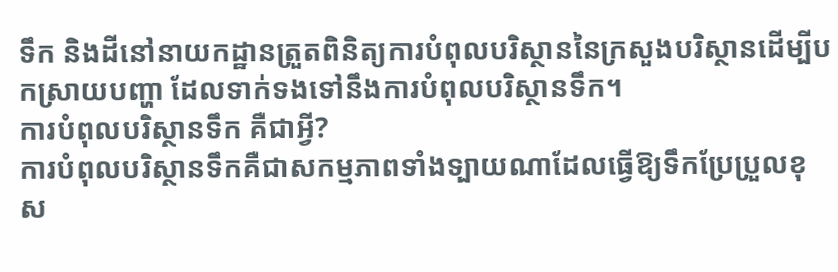ទឹក និងដីនៅនាយកដ្ឋានត្រួតពិនិត្យការបំពុលបរិស្ថាននៃក្រសួងបរិស្ថានដើម្បីបកស្រាយបញ្ហា ដែលទាក់ទងទៅនឹងការបំពុលបរិស្ថានទឹក។
ការបំពុលបរិស្ថានទឹក គឺជាអ្វី?
ការបំពុលបរិស្ថានទឹកគឺជាសកម្មភាពទាំងទ្បាយណាដែលធ្វើឱ្យទឹកប្រែប្រួលខុស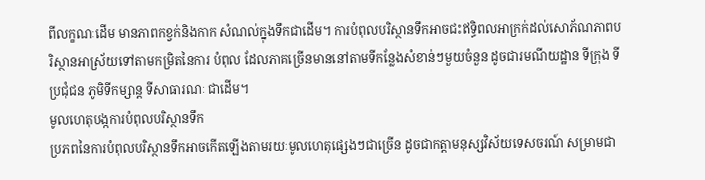ពីលក្ខណៈដើម មានភាពកខ្វក់និងកាក សំណល់ក្នុងទឹកជាដើម។ ការបំពុលបរិស្ថានទឹកអាចជះឥទ្ធិពលអាក្រក់ដល់សោភ័ណភាពបរិស្ថានអាស្រ័យទៅតាមកម្រិតនៃការ បំពុល ដែលភាគច្រើនមាននៅតាមទីកន្លែងសំខាន់ៗមួយចំនួន ដូចជារមណីយដ្ឋាន ទីក្រុង ទីប្រជុំជន ភូមិទីកម្សាន្ដ ទីសាធារណៈ ជាដើម។
មូលហេតុបង្កការបំពុលបរិស្ថានទឹក
ប្រភពនៃការបំពុលបរិស្ថានទឹកអាចកើតឡើងតាមរយៈមូលហេតុផ្សេងៗជាច្រើន ដូចជាកត្ដាមនុស្សវិស័យទេសចរណ៍ សម្រាមជា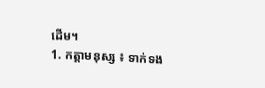ដើម។
1. កត្ដាមនុស្ស ៖ ទាក់ទង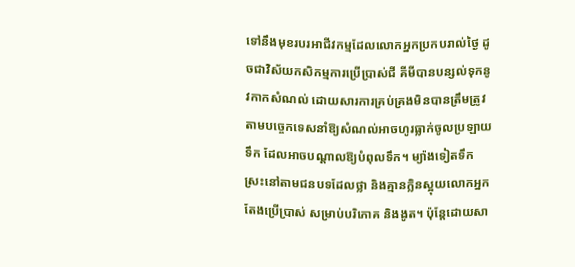ទៅនឹងមុខរបរអាជីវកម្មដែលលោកអ្នកប្រកបរាល់ថ្ងៃ ដូចជាវិស័យកសិកម្មការប្រើប្រាស់ជី គីមីបានបន្សល់ទុកនូវកាកសំណល់ ដោយសារការគ្រប់គ្រងមិនបានត្រឹមត្រូវតាមបច្ចេកទេសនាំឱ្យសំណល់អាចហូរធ្លាក់ចូលប្រឡាយ ទឹក ដែលអាចបណ្ដាលឱ្យបំពុលទឹក។ ម្យ៉ាងទៀតទឹកស្រះនៅតាមជនបទដែលថ្លា និងគ្មានក្លិនស្អុយលោកអ្នកតែងប្រើប្រាស់ សម្រាប់បរិភោគ និងងូត។ ប៉ុន្ដែដោយសា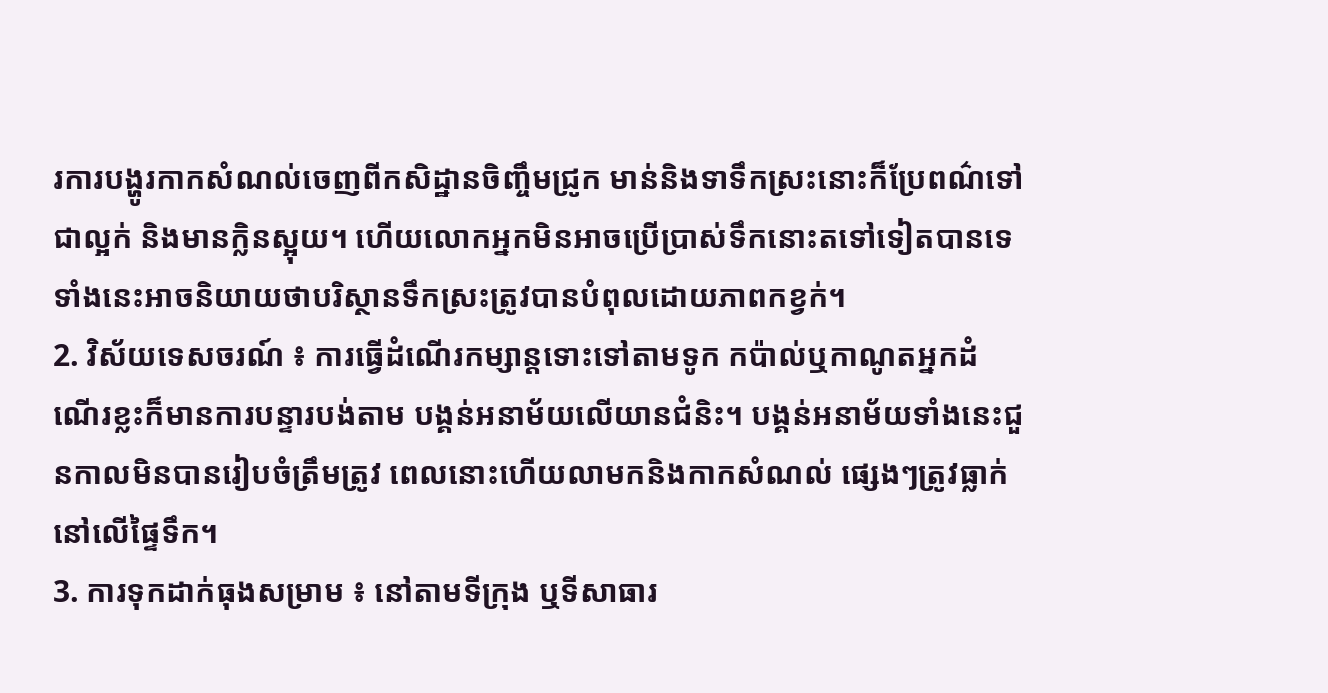រការបង្ហូរកាកសំណល់ចេញពីកសិដ្ឋានចិញ្ចឹមជ្រូក មាន់និងទាទឹកស្រះនោះក៏ប្រែពណ៌ទៅ ជាល្អក់ និងមានក្លិនស្អុយ។ ហើយលោកអ្នកមិនអាចប្រើប្រាស់ទឹកនោះតទៅទៀតបានទេទាំងនេះអាចនិយាយថាបរិស្ថានទឹកស្រះត្រូវបានបំពុលដោយភាពកខ្វក់។
2. វិស័យទេសចរណ៍ ៖ ការធ្វើដំណើរកម្សាន្ដទោះទៅតាមទូក កប៉ាល់ឬកាណូតអ្នកដំណើរខ្លះក៏មានការបន្ទារបង់តាម បង្គន់អនាម័យលើយានជំនិះ។ បង្គន់អនាម័យទាំងនេះជួនកាលមិនបានរៀបចំត្រឹមត្រូវ ពេលនោះហើយលាមកនិងកាកសំណល់ ផ្សេងៗត្រូវធ្លាក់នៅលើផ្ទៃទឹក។
3. ការទុកដាក់ធុងសម្រាម ៖ នៅតាមទីក្រុង ឬទីសាធារ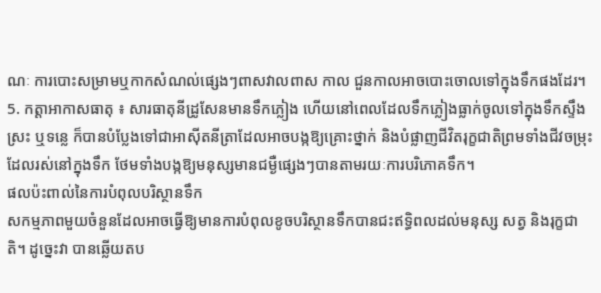ណៈ ការបោះសម្រាមឬកាកសំណល់ផ្សេងៗពាសវាលពាស កាល ជួនកាលអាចបោះចោលទៅក្នុងទឹកផងដែរ។
5. កត្ដាអាកាសធាតុ ៖ សារធាតុនីដ្រូសែនមានទឹកភ្លៀង ហើយនៅពេលដែលទឹកភ្លៀងធ្លាក់ចូលទៅក្នុងទឹកស្ទឹងស្រះ ឬទន្លេ ក៏បានបំប្លែងទៅជាអាស៊ីតនីត្រាដែលអាចបង្កឱ្យគ្រោះថ្នាក់ និងបំផ្លាញជីវិតរុក្ខជាតិព្រមទាំងជីវចម្រុះដែលរស់នៅក្នុងទឹក ថែមទាំងបង្កឱ្យមនុស្សមានជម្ងឺផ្សេងៗបានតាមរយៈការបរិភោគទឹក។
ផលប៉ះពាល់នៃការបំពុលបរិស្ថានទឹក
សកម្មភាពមួយចំនួនដែលអាចធ្វើឱ្យមានការបំពុលខូចបរិស្ថានទឹកបានជះឥទ្ធិពលដល់មនុស្ស សត្វ និងរុក្ខជាតិ។ ដូច្នេះវា បានឆ្លើយតប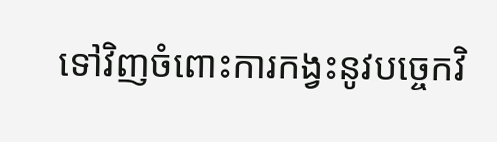ទៅវិញចំពោះការកង្វះនូវបច្ចេកវិ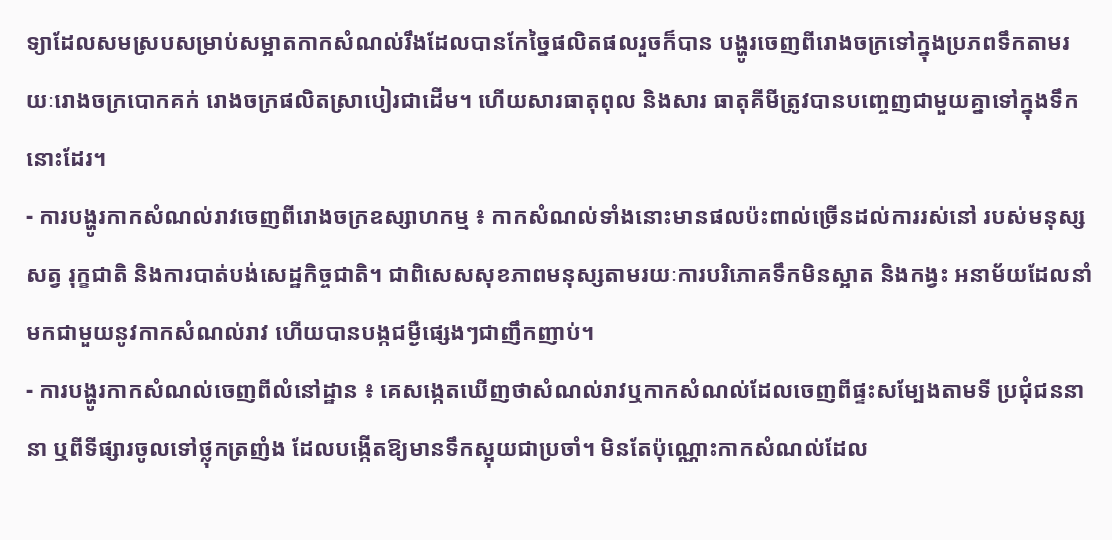ទ្យាដែលសមស្របសម្រាប់សម្អាតកាកសំណល់រឹងដែលបានកែច្នៃផលិតផលរួចក៏បាន បង្ហូរចេញពីរោងចក្រទៅក្នុងប្រភពទឹកតាមរយៈរោងចក្របោកគក់ រោងចក្រផលិតស្រាបៀរជាដើម។ ហើយសារធាតុពុល និងសារ ធាតុគីមីត្រូវបានបញ្ចេញជាមួយគ្នាទៅក្នុងទឹកនោះដែរ។
- ការបង្ហូរកាកសំណល់រាវចេញពីរោងចក្រឧស្សាហកម្ម ៖ កាកសំណល់ទាំងនោះមានផលប៉ះពាល់ច្រើនដល់ការរស់នៅ របស់មនុស្ស សត្វ រុក្ខជាតិ និងការបាត់បង់សេដ្ឋកិច្ចជាតិ។ ជាពិសេសសុខភាពមនុស្សតាមរយៈការបរិភោគទឹកមិនស្អាត និងកង្វះ អនាម័យដែលនាំមកជាមួយនូវកាកសំណល់រាវ ហើយបានបង្កជម្ងឺផ្សេងៗជាញឹកញាប់។
- ការបង្ហូរកាកសំណល់ចេញពីលំនៅដ្ឋាន ៖ គេសង្កេតឃើញថាសំណល់រាវឬកាកសំណល់ដែលចេញពីផ្ទះសម្បែងតាមទី ប្រជុំជននានា ឬពីទីផ្សារចូលទៅថ្លុកត្រញំង ដែលបង្កើតឱ្យមានទឹកស្អុយជាប្រចាំ។ មិនតែប៉ុណ្ណោះកាកសំណល់ដែល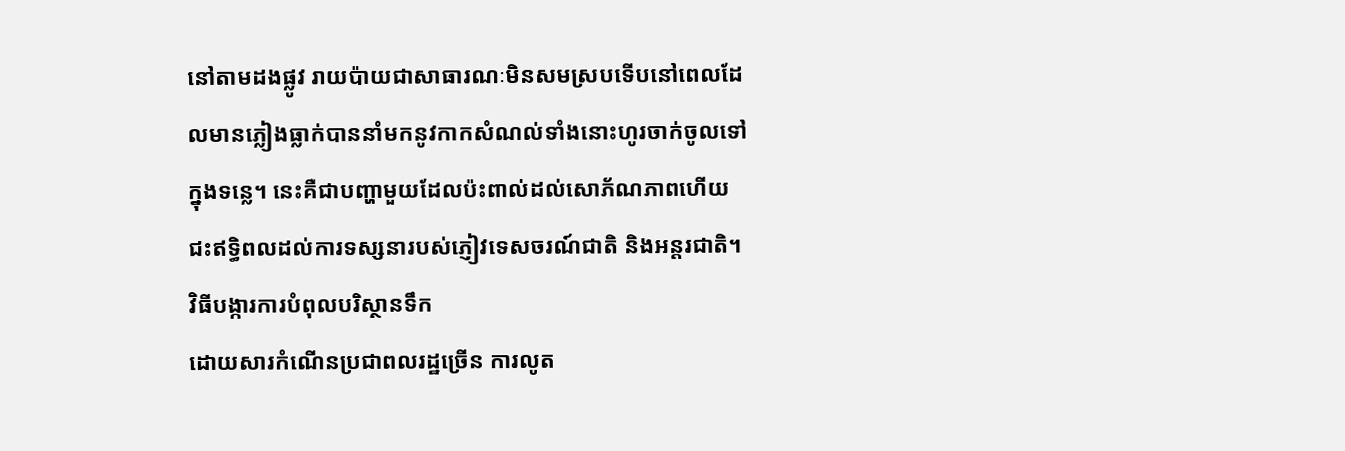នៅតាមដងផ្លូវ រាយប៉ាយជាសាធារណៈមិនសមស្របទើបនៅពេលដែលមានភ្លៀងធ្លាក់បាននាំមកនូវកាកសំណល់ទាំងនោះហូរចាក់ចូលទៅក្នុងទន្លេ។ នេះគឺជាបញ្ហាមួយដែលប៉ះពាល់ដល់សោភ័ណភាពហើយជះឥទ្ធិពលដល់ការទស្សនារបស់ភ្ញៀវទេសចរណ៍ជាតិ និងអន្ដរជាតិ។
វិធីបង្ការការបំពុលបរិស្ថានទឹក
ដោយសារកំណើនប្រជាពលរដ្ឋច្រើន ការលូត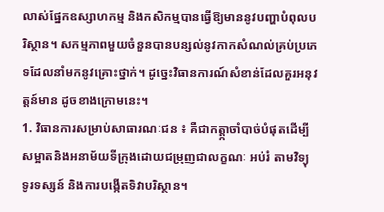លាស់ផ្នែកឧស្សាហកម្ម និងកសិកម្មបានធ្វើឱ្យមាននូវបញ្ហាបំពុលបរិស្ថាន។ សកម្មភាពមួយចំនួនបានបន្សល់នូវកាកសំណល់គ្រប់ប្រភេទដែលនាំមកនូវគ្រោះថ្នាក់។ ដូច្នេះវិធានការណ៍សំខាន់ដែលគួរអនុវត្ដន៍មាន ដូចខាងក្រោមនេះ។
1. វិធានការសម្រាប់សាធារណៈជន ៖ គឺជាកត្ដ្កាចាំបាច់បំផុតដើម្បីសម្អាតនិងអនាម័យទីក្រុងដោយជម្រុញជាលក្ខណៈ អប់រំ តាមវិទ្យុ ទូរទស្សន៍ និងការបង្កើតទិវាបរិស្ថាន។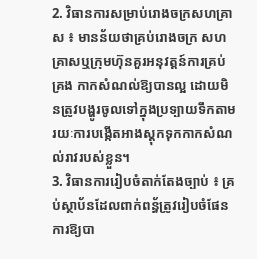2. វិធានការសម្រាប់រោងចក្រសហគ្រាស ៖ មានន័យថាគ្រប់រោងចក្រ សហគ្រាសឬក្រុមហ៊ុនគួរអនុវត្ដន៍ការគ្រប់គ្រង កាកសំណល់ឱ្យបានល្អ ដោយមិនត្រូវបង្ហូរចូលទៅក្នុងប្រទ្បាយទឹកតាមរយៈការបង្កើតអាងស្ដុកទុកកាកសំណល់រាវរបស់ខ្លួន។
3. វិធានការរៀបចំតាក់តែងច្បាប់ ៖ គ្រប់ស្ថាប័នដែលពាក់ពន្ធ័ត្រូវរៀបចំផែនការឱ្យបា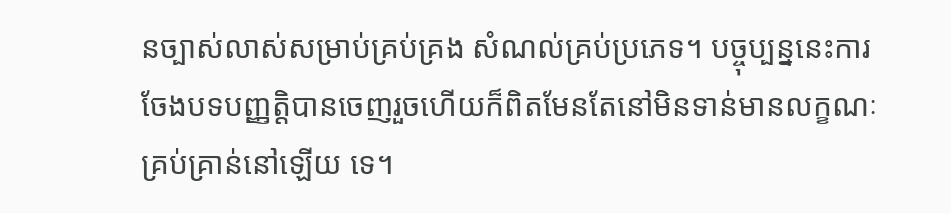នច្បាស់លាស់សម្រាប់គ្រប់គ្រង សំណល់គ្រប់ប្រភេទ។ បច្ចុប្បន្ននេះការចែងបទបញ្ញត្ដិបានចេញរួចហើយក៏ពិតមែនតែនៅមិនទាន់មានលក្ខណៈគ្រប់គ្រាន់នៅឡើយ ទេ។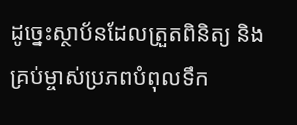ដូច្នេះស្ថាប័នដែលត្រួតពិនិត្យ និងគ្រប់ម្ចាស់ប្រភពបំពុលទឹក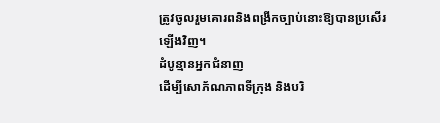ត្រូវចូលរួមគោរពនិងពង្រីកច្បាប់នោះឱ្យបានប្រសើរឡើងវិញ។
ដំបូន្មានអ្នកជំនាញ
ដើម្បីសោភ័ណភាពទីក្រុង និងបរិ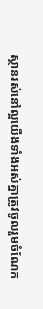ស្ថានរស់នៅល្អយើងទាំងអស់គ្នាត្រូវចូលរួមចំណែក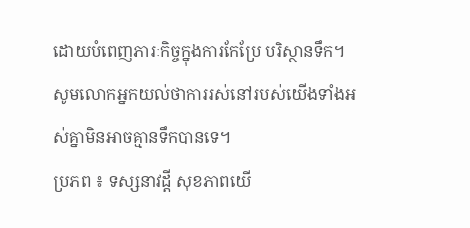ដោយបំពេញភារៈកិច្ចក្នុងការកែប្រែ បរិស្ថានទឹក។ សូមលោកអ្នកយល់ថាការរស់នៅរបស់យើងទាំងអស់គ្នាមិនអាចគ្មានទឹកបានទេ។
ប្រភព ៖ ទស្សនាវដ្តី សុខភាពយើ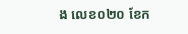ង លេខ០២០ ខែក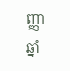ញ្ញា ឆ្នាំ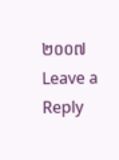២០០៧
Leave a Reply